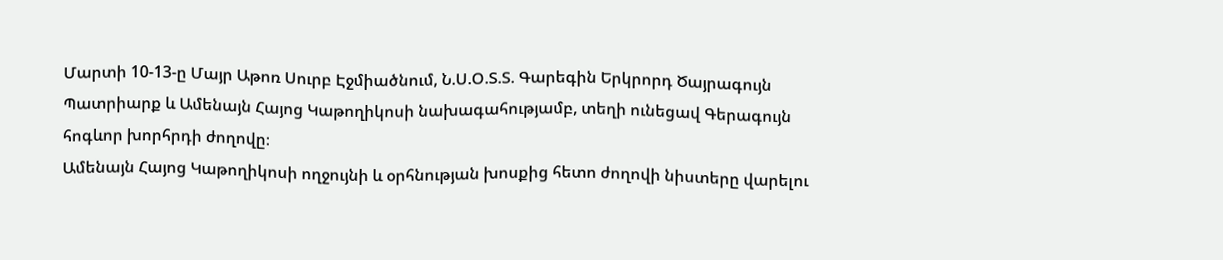Մարտի 10-13-ը Մայր Աթոռ Սուրբ Էջմիածնում, Ն.Ս.Օ.Տ.Տ. Գարեգին Երկրորդ Ծայրագույն Պատրիարք և Ամենայն Հայոց Կաթողիկոսի նախագահությամբ, տեղի ունեցավ Գերագույն հոգևոր խորհրդի ժողովը։
Ամենայն Հայոց Կաթողիկոսի ողջույնի և օրհնության խոսքից հետո ժողովի նիստերը վարելու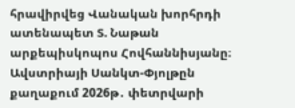հրավիրվեց Վանական խորհրդի ատենապետ Տ. Նաթան արքեպիսկոպոս Հովհաննիսյանը։
Ավստրիայի Սանկտ-Փյոլթըն քաղաքում 2026թ․ փետրվարի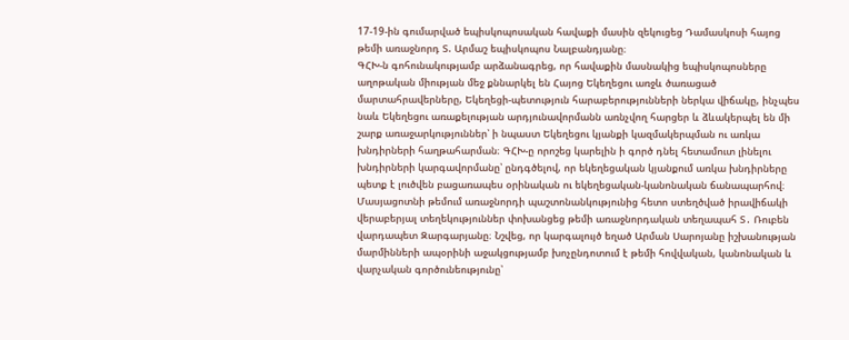17-19-ին գումարված եպիսկոպոսական հավաքի մասին զեկուցեց Դամասկոսի հայոց թեմի առաջնորդ Տ. Արմաշ եպիսկոպոս Նալբանդյանը։
ԳՀԽ-ն գոհունակությամբ արձանագրեց, որ հավաքին մասնակից եպիսկոպոսները աղոթական միության մեջ քննարկել են Հայոց Եկեղեցու առջև ծառացած մարտահրավերները, Եկեղեցի-պետություն հարաբերությունների ներկա վիճակը, ինչպես նաև Եկեղեցու առաքելության արդյունավորմանն առնչվող հարցեր և ձևակերպել են մի շարք առաջարկություններ՝ ի նպաստ Եկեղեցու կյանքի կազմակերպման ու առկա խնդիրների հաղթահարման։ ԳՀԽ-ը որոշեց կարելին ի գործ դնել հետամուտ լինելու խնդիրների կարգավորմանը՝ ընդգծելով, որ եկեղեցական կյանքում առկա խնդիրները պետք է լուծվեն բացառապես օրինական ու եկեղեցական-կանոնական ճանապարհով։
Մասյացոտնի թեմում առաջնորդի պաշտոնանկությունից հետո ստեղծված իրավիճակի վերաբերյալ տեղեկություններ փոխանցեց թեմի առաջնորդական տեղապահ Տ․ Ռուբեն վարդապետ Զարգարյանը։ Նշվեց, որ կարգալույծ եղած Արման Սարոյանը իշխանության մարմինների ապօրինի աջակցությամբ խոչընդոտում է թեմի հովվական, կանոնական և վարչական գործունեությունը՝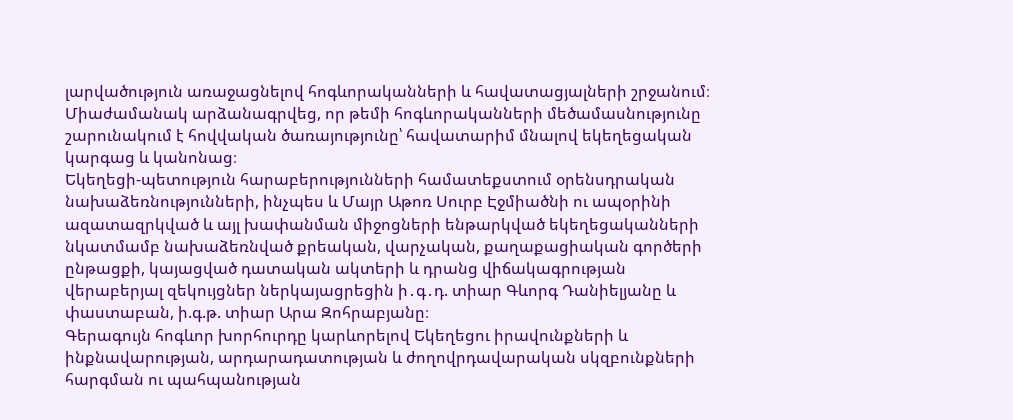լարվածություն առաջացնելով հոգևորականների և հավատացյալների շրջանում։ Միաժամանակ արձանագրվեց, որ թեմի հոգևորականների մեծամասնությունը շարունակում է հովվական ծառայությունը՝ հավատարիմ մնալով եկեղեցական կարգաց և կանոնաց։
Եկեղեցի-պետություն հարաբերությունների համատեքստում օրենսդրական նախաձեռնությունների, ինչպես և Մայր Աթոռ Սուրբ Էջմիածնի ու ապօրինի ազատազրկված և այլ խափանման միջոցների ենթարկված եկեղեցականների նկատմամբ նախաձեռնված քրեական, վարչական, քաղաքացիական գործերի ընթացքի, կայացված դատական ակտերի և դրանց վիճակագրության վերաբերյալ զեկույցներ ներկայացրեցին ի․գ․դ. տիար Գևորգ Դանիելյանը և փաստաբան, ի.գ.թ. տիար Արա Զոհրաբյանը։
Գերագույն հոգևոր խորհուրդը կարևորելով Եկեղեցու իրավունքների և ինքնավարության, արդարադատության և ժողովրդավարական սկզբունքների հարգման ու պահպանության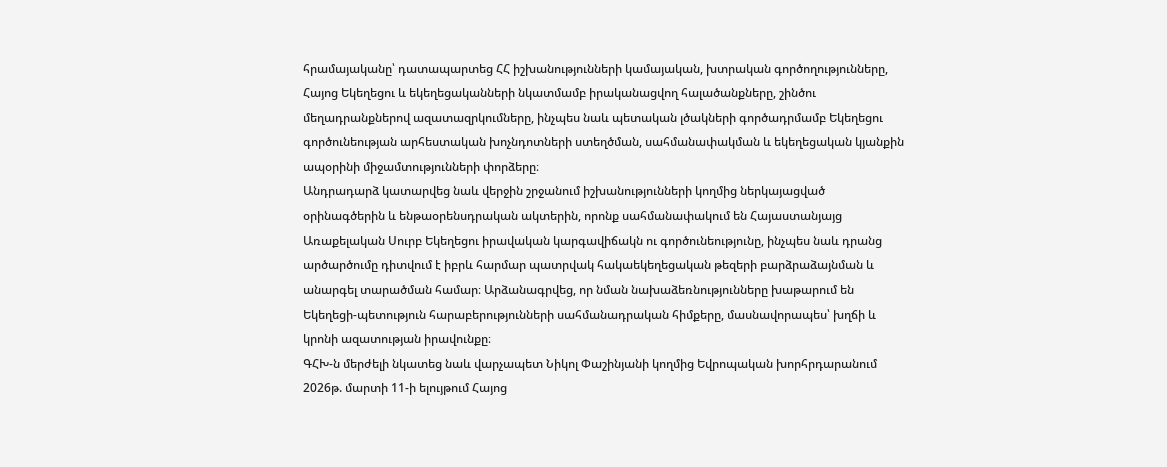հրամայականը՝ դատապարտեց ՀՀ իշխանությունների կամայական, խտրական գործողությունները, Հայոց Եկեղեցու և եկեղեցականների նկատմամբ իրականացվող հալածանքները, շինծու մեղադրանքներով ազատազրկումները, ինչպես նաև պետական լծակների գործադրմամբ Եկեղեցու գործունեության արհեստական խոչնդոտների ստեղծման, սահմանափակման և եկեղեցական կյանքին ապօրինի միջամտությունների փորձերը։
Անդրադարձ կատարվեց նաև վերջին շրջանում իշխանությունների կողմից ներկայացված օրինագծերին և ենթաօրենսդրական ակտերին, որոնք սահմանափակում են Հայաստանյայց Առաքելական Սուրբ Եկեղեցու իրավական կարգավիճակն ու գործունեությունը, ինչպես նաև դրանց արծարծումը դիտվում է իբրև հարմար պատրվակ հակաեկեղեցական թեզերի բարձրաձայնման և անարգել տարածման համար։ Արձանագրվեց, որ նման նախաձեռնությունները խաթարում են Եկեղեցի-պետություն հարաբերությունների սահմանադրական հիմքերը, մասնավորապես՝ խղճի և կրոնի ազատության իրավունքը։
ԳՀԽ-ն մերժելի նկատեց նաև վարչապետ Նիկոլ Փաշինյանի կողմից Եվրոպական խորհրդարանում 2026թ. մարտի 11-ի ելույթում Հայոց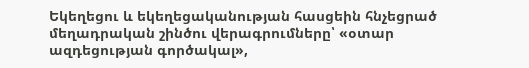Եկեղեցու և եկեղեցականության հասցեին հնչեցրած մեղադրական շինծու վերագրումները՝ «օտար ազդեցության գործակալ»,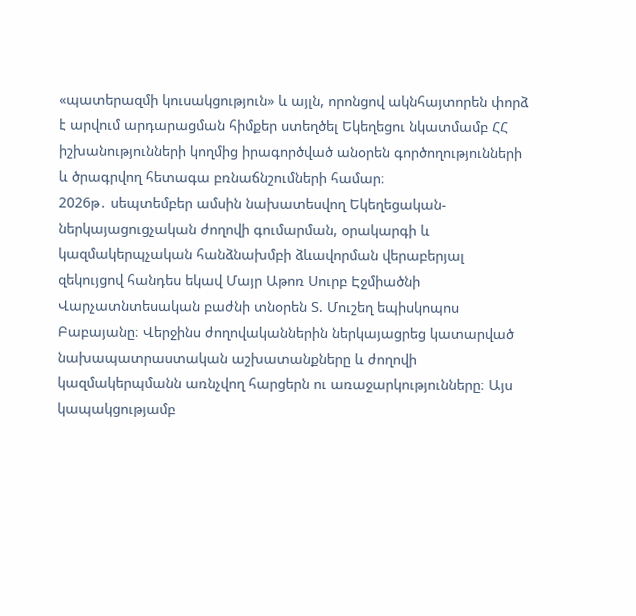«պատերազմի կուսակցություն» և այլն, որոնցով ակնհայտորեն փորձ է արվում արդարացման հիմքեր ստեղծել Եկեղեցու նկատմամբ ՀՀ իշխանությունների կողմից իրագործված անօրեն գործողությունների և ծրագրվող հետագա բռնաճնշումների համար։
2026թ․ սեպտեմբեր ամսին նախատեսվող Եկեղեցական-ներկայացուցչական ժողովի գումարման, օրակարգի և կազմակերպչական հանձնախմբի ձևավորման վերաբերյալ զեկույցով հանդես եկավ Մայր Աթոռ Սուրբ Էջմիածնի Վարչատնտեսական բաժնի տնօրեն Տ. Մուշեղ եպիսկոպոս Բաբայանը։ Վերջինս ժողովականներին ներկայացրեց կատարված նախապատրաստական աշխատանքները և ժողովի կազմակերպմանն առնչվող հարցերն ու առաջարկությունները։ Այս կապակցությամբ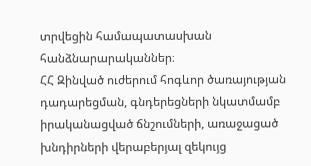տրվեցին համապատասխան հանձնարարականներ։
ՀՀ Զինված ուժերում հոգևոր ծառայության դադարեցման, գնդերեցների նկատմամբ իրականացված ճնշումների, առաջացած խնդիրների վերաբերյալ զեկույց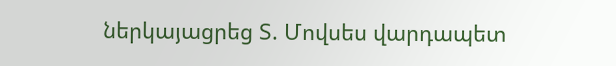ներկայացրեց Տ. Մովսես վարդապետ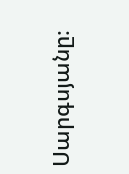Սարգսյանը։